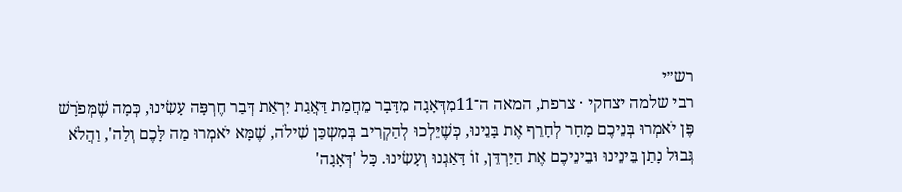רש״י
רבי שלמה יצחקי · צרפת, המאה ה־11מִדְּאָגָה מִדָּבָר מֵחֲמַת דַּאֲגַת יִרְאַת דְּבַר חֶרְפָּה עָשִׂינוּ, כְּמָה שֶׁמְּפֹרָשׁ פֶּן יֹאמְרוּ בְּנֵיכֶם מָחָר לְחָרֵף אֶת בָּנֵינוּ, כְּשֶׁיֵּלְכוּ לְהַקְרִיב בְּמִשְכַּן שִׁילֹה, שֶׁמָּא יֹאמְרוּ מַה לָּכֶם וְלַה', וַהֲלֹא גְּבוּל נָתַן בֵּינֵינוּ וּבֵינֵיכֶם אֶת הַיַּרְדֵּן, זוֹ דָּאַגְנוּ וְעָשִׂינוּ. כָּל 'דְּאָגָה'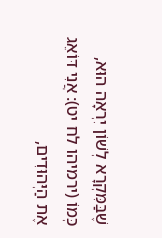שֶׁבַּמִּקְרָא לְשׁוֹן יִרְאָה הוּא, כְּמוֹ (ירמיהו לח יט): אֲנִי דּוֹאֵג אֶת הַיְּהוּדִים,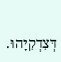דְּצִדְקִיָּהוּ.